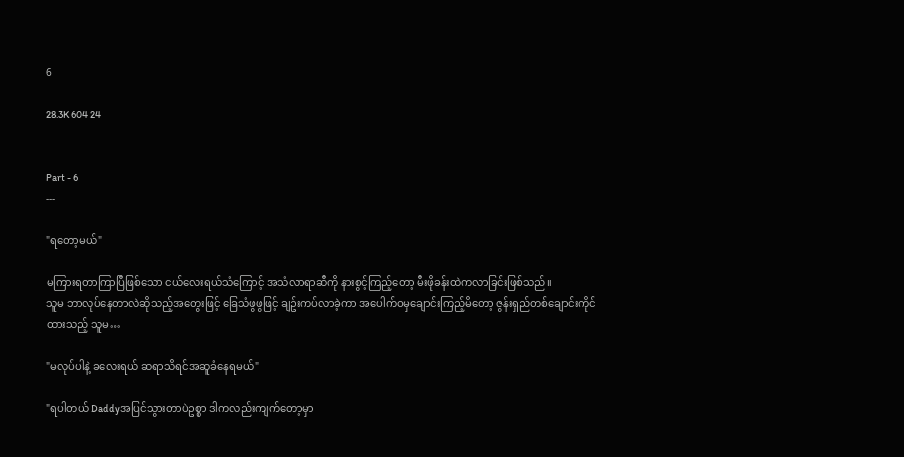6

28.3K 604 24


Part - 6
---

"ရတော့မယ်"

မကြားရတာကြာပြီဖြစ်သော ငယ်လေးရယ်သံကြောင့် အသံလာရာဆီကို နားစွင့်ကြည့်တော့ မီးဖိုခန်းထဲကလာခြင်းဖြစ်သည်။
သူမ ဘာလုပ်နေတာလဲဆိုသည့်အတွေးဖြင့် ခြေသံဖွဖွဖြင့် ချဥ်းကပ်လာခဲ့ကာ အပေါက်ဝမှချောင်းကြည့်မိတော့ ဇွန်းရှည်တစ်ချောင်းကိုင်ထားသည့် သူမ…

"မလုပ်ပါနဲ့ ခလေးရယ် ဆရာသိရင်အဆူခံနေရမယ်"

"ရပါတယ် Daddyအပြင်သွားတာပဲဥစ္စာ ဒါကလည်းကျက်တော့မှာ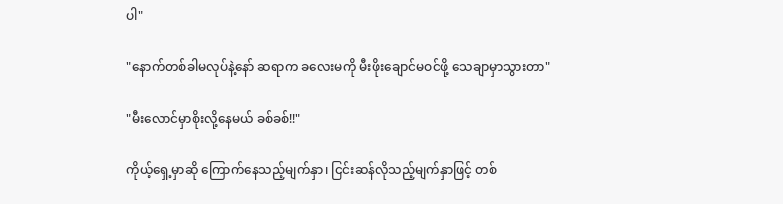ပါ"

"နောက်တစ်ခါမလုပ်နဲ့နော် ဆရာက ခလေးမကို မီးဖိုးချောင်မဝင်ဖို့ သေချာမှာသွားတာ"

"မီးလောင်မှာစိုးလို့နေမယ် ခစ်ခစ်!!"

ကိုယ့်ရှေ့မှာဆို ကြောက်နေသည့်မျက်နှာ၊ ငြင်းဆန်လိုသည့်မျက်နှာဖြင့် တစ်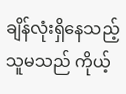ချိန်လုံးရှိနေသည့်သူမသည် ကိုယ့်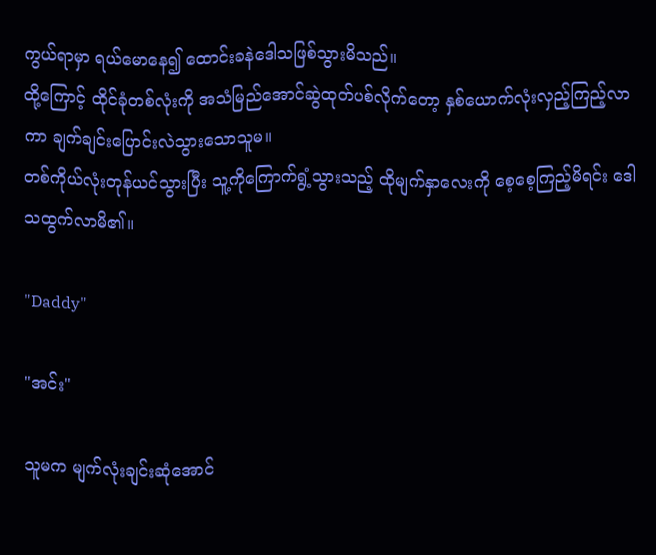ကွယ်ရာမှာ ရယ်မောနေ၍ ထောင်းခနဲဒေါသဖြစ်သွားမိသည်။
ထို့ကြောင့် ထိုင်ခုံတစ်လုံးကို အသံမြည်အောင်ဆွဲထုတ်ပစ်လိုက်တော့ နှစ်ယောက်လုံးလှည့်ကြည့်လာကာ ချက်ချင်းပြောင်းလဲသွားသောသူမ။
တစ်ကိုယ်လုံးတုန်ယင်သွားပြီး သူ့ကိုကြောက်ရွံ့သွားသည့် ထိုမျက်နှာလေးကို စေ့စေ့ကြည့်မိရင်း ဒေါသထွက်လာမိ၏။

"Daddy"

"အင်း"

သူမက မျက်လုံးချင်းဆုံအောင်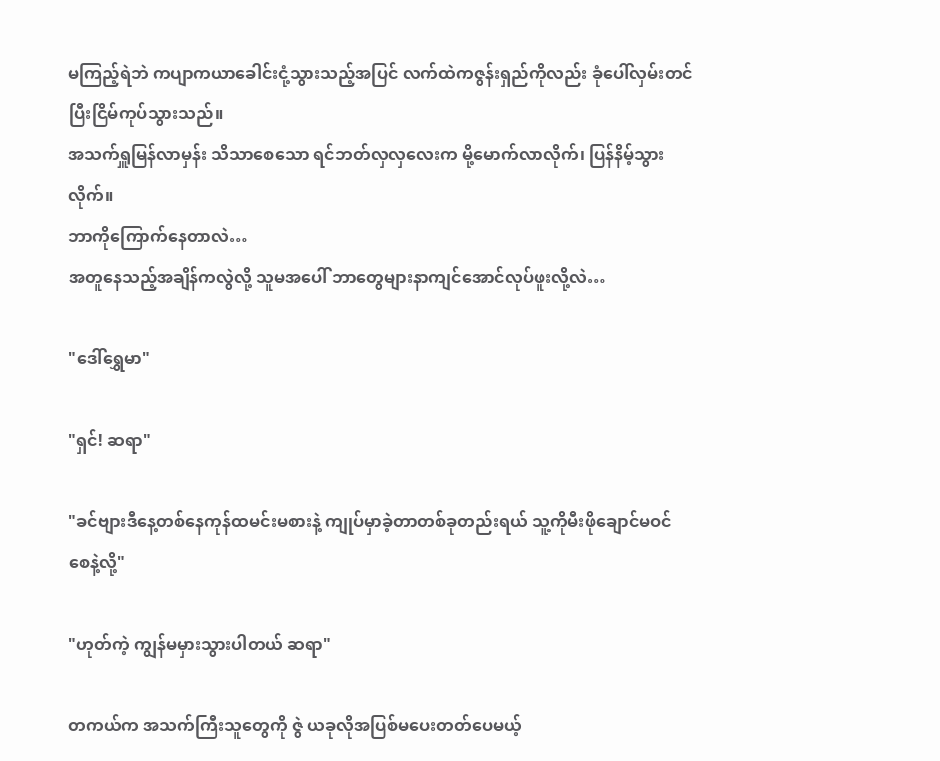မကြည့်ရဲဘဲ ကပျာကယာခေါင်းငုံ့သွားသည့်အပြင် လက်ထဲကဇွန်းရှည်ကိုလည်း ခုံပေါ်လှမ်းတင်ပြီးငြိမ်ကုပ်သွားသည်။
အသက်ရှူမြန်လာမှန်း သိသာစေသော ရင်ဘတ်လှလှလေးက မို့မောက်လာလိုက်၊ ပြန်နိမ့်သွားလိုက်။
ဘာကိုကြောက်နေတာလဲ…
အတူနေသည့်အချိန်ကလွဲလို့ သူမအပေါ် ဘာတွေများနာကျင်အောင်လုပ်ဖူးလို့လဲ…

"ဒေါ်ရွှေမာ"

"ရှင်! ဆရာ"

"ခင်ဗျားဒီနေ့တစ်နေကုန်ထမင်းမစားနဲ့ ကျုပ်မှာခဲ့တာတစ်ခုတည်းရယ် သူ့ကိုမီးဖိုချောင်မဝင်စေနဲ့လို့"

"ဟုတ်ကဲ့ ကျွန်မမှားသွားပါတယ် ဆရာ"

တကယ်က အသက်ကြီးသူတွေကို ဇွဲ ယခုလိုအပြစ်မပေးတတ်ပေမယ့်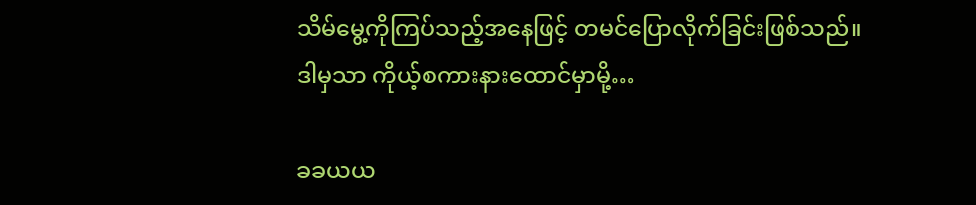သိမ်မွေ့ကိုကြပ်သည့်အနေဖြင့် တမင်ပြောလိုက်ခြင်းဖြစ်သည်။
ဒါမှသာ ကိုယ့်စကားနားထောင်မှာမို့…

ခခယယ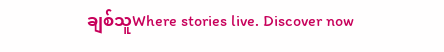ချစ်သူWhere stories live. Discover now